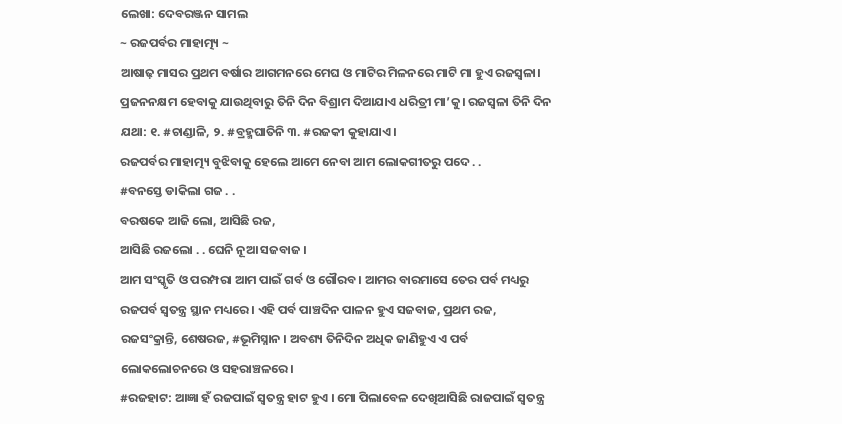ଲେଖା: ଦେବରଞ୍ଜନ ସାମଲ
~ ରଜପର୍ବର ମାହାତ୍ମ୍ୟ ~
ଆଷାଢ଼ ମାସର ପ୍ରଥମ ବର୍ଷାର ଆଗମନରେ ମେଘ ଓ ମାଟିର ମିଳନରେ ମାଟି ମା ହୁଏ ରଜସ୍ୱଳା। ପ୍ରଜନନକ୍ଷମ ହେବାକୁ ଯାଉଥିବାରୁ ତିନି ଦିନ ବିଶ୍ରାମ ଦିଆଯାଏ ଧରିତ୍ରୀ ମା’କୁ। ରଜସ୍ୱଳା ତିନି ଦିନ ଯଥା: ୧. #ଚାଣ୍ଡାଳି, ୨. #ବ୍ରହ୍ମଘାତିନି ୩. #ରଜକୀ କୁହାଯାଏ।
ରଜପର୍ବର ମାହାତ୍ମ୍ୟ ବୁଝିବାକୁ ହେଲେ ଆମେ ନେବା ଆମ ଲୋକଗୀତରୁ ପଦେ . .
#ବନସ୍ତେ ଡାକିଲା ଗଜ . .
ବରଷକେ ଆଜି ଲୋ, ଆସିଛି ରଜ,
ଆସିଛି ରଜଲୋ . . ଘେନି ନୂଆ ସଜବାଜ ।
ଆମ ସଂସ୍କୃତି ଓ ପରମ୍ପରା ଆମ ପାଇଁ ଗର୍ବ ଓ ଗୌରବ । ଆମର ବାରମାସେ ତେର ପର୍ବ ମଧ୍ୟରୁ ରଜପର୍ବ ସ୍ୱତନ୍ତ୍ର ସ୍ଥାନ ମଧ୍ୟରେ । ଏହି ପର୍ବ ପାଞ୍ଚଦିନ ପାଳନ ହୁଏ ସଜବାଜ, ପ୍ରଥମ ରଜ, ରଜସଂକ୍ରାନ୍ତି, ଶେଷରଜ, #ଭୂମିସ୍ନାନ । ଅବଶ୍ୟ ତିନିଦିନ ଅଧିକ ଜାଣିହୁଏ ଏ ପର୍ବ ଲୋକଲୋଚନରେ ଓ ସହରାଞ୍ଚଳରେ।
#ରଜହାଟ: ଆଜ୍ଞା ହଁ ରଜପାଇଁ ସ୍ୱତନ୍ତ୍ର ହାଟ ହୁଏ । ମୋ ପିଲାବେଳ ଦେଖିଆସିଛି ରାଜପାଇଁ ସ୍ୱତନ୍ତ୍ର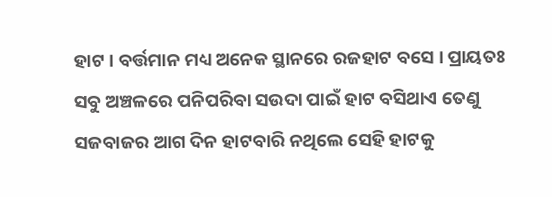ହାଟ । ବର୍ତ୍ତମାନ ମଧ୍ୟ ଅନେକ ସ୍ଥାନରେ ରଜହାଟ ବସେ । ପ୍ରାୟତଃ ସବୁ ଅଞ୍ଚଳରେ ପନିପରିବା ସଉଦା ପାଇଁ ହାଟ ବସିଥାଏ ତେଣୁ ସଜବାଜର ଆଗ ଦିନ ହାଟବାରି ନଥିଲେ ସେହି ହାଟକୁ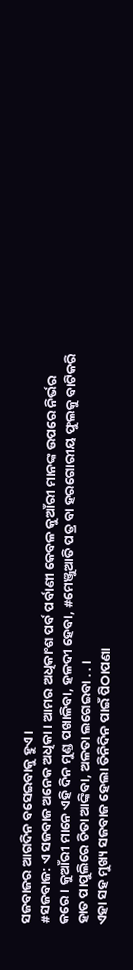ସଜବାଜର ଆଗଦିନ ବସେଇବାକୁ ହୁଏ ।
#ସଜବାଜ: ଏ ସଜବାଜ ଅନେକ ଅଧିକା । ଆମର ଅଧିକାଂଶ ପର୍ବ ପର୍ବାଣୀ କେବଳ କୁଆଁରୀ ମାନଙ୍କ ଉପରେ ନିର୍ଭର କରେ । କୁଆଁରୀ ମାନେ ଏହି ଦିନ ମୁଣ୍ଡ ପଖାଳିବା, ହଳଦୀ ହେବା, #ମେଞ୍ଜୁଆତି ପତ୍ର ବା ହରଗୋରୀୟ ଫୁଲକୁ ବାଟିକରି ହାତ ପାପୁଲିରେ ଚିତା ଆଙ୍କିବା, ଅଳତା ଲଗେଇବା . . ।
ଏହା ସହ ମୁଖ୍ୟ ସଜବାଜ ହେଲା ତିନିଦିନ ପାଇଁ ପିଠାପଣା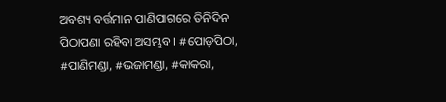ଅବଶ୍ୟ ବର୍ତ୍ତମାନ ପାଣିପାଗରେ ତିନିଦିନ ପିଠାପଣା ରହିବା ଅସମ୍ଭବ । #ପୋଡ଼ପିଠା, #ପାଣିମଣ୍ଡା, #ଭଜାମଣ୍ଡା, #କାକରା,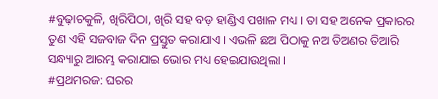#ବୁଢ଼ାଚକୁଳି, ଖିରିପିଠା, ଖିରି ସହ ବଡ଼ ହାଣ୍ଡିଏ ପଖାଳ ମଧ୍ୟ । ତା ସହ ଅନେକ ପ୍ରକାରର ତୁଣ ଏହି ସଜବାଜ ଦିନ ପ୍ରସ୍ତୁତ କରାଯାଏ । ଏଭଳି ଛଅ ପିଠାକୁ ନଅ ତିଅଣର ତିଆରି ସନ୍ଧ୍ୟାରୁ ଆରମ୍ଭ କରାଯାଇ ଭୋର ମଧ୍ୟ ହେଇଯାଉଥିଲା ।
#ପ୍ରଥମରଜ: ଘରର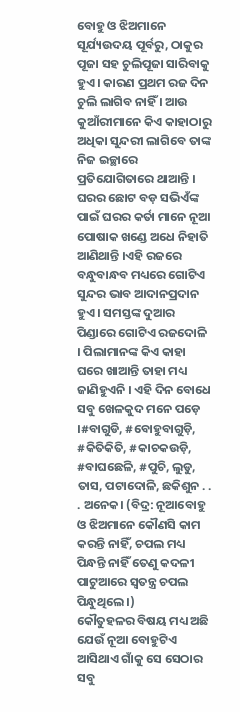ବୋହୁ ଓ ଝିଅମାନେ ସୂର୍ଯ୍ୟଉଦୟ ପୂର୍ବରୁ, ଠାକୁର ପୂଜା ସହ ଚୁଲିପୂଜା ସାରିବାକୁ ହୁଏ । କାରଣ ପ୍ରଥମ ରଜ ଦିନ ଚୁଲି ଲାଗିବ ନାହିଁ । ଆଉ କୁଆଁରୀମାନେ କିଏ କାହାଠାରୁ ଅଧିକା ସୁନ୍ଦରୀ ଲାଗିବେ ତାଙ୍କ ନିଜ ଇଚ୍ଛାରେ ପ୍ରତିଯୋଗିତାରେ ଥାଆନ୍ତି । ଘରର ଛୋଟ ବଡ଼ ସଭିଏଁଙ୍କ ପାଇଁ ଘରର କର୍ତା ମାନେ ନୂଆ ପୋଷାକ ଖଣ୍ଡେ ଅଧେ ନିହାତି ଆଣିଥାନ୍ତି ।ଏହି ରଜରେ ବନ୍ଧୁବାନ୍ଧବ ମଧ୍ୟରେ ଗୋଟିଏ ସୁନ୍ଦର ଭାବ ଆଦାନପ୍ରଦାନ ହୁଏ । ସମସ୍ତଙ୍କ ଦୁଆର ପିଣ୍ଡାରେ ଗୋଟିଏ ରଜଦୋଳି । ପିଲାମାନଙ୍କ କିଏ କାହା ଘରେ ଖାଆନ୍ତି ତାହା ମଧ୍ୟ ଜାଣିହୁଏନି । ଏହି ଦିନ ବୋଧେ ସବୁ ଖେଳକୁଦ ମନେ ପଡ଼େ ।#ବାଗୁଡି, #ବୋହୁବାଗୁଡ଼ି, #କିତିକିତି, #କାଚକଉଡ଼ି, #ବାଘଛେଳି, #ପୁଚି, ଲୁଡୁ, ତାସ, ପଟାଦୋଳି, ଛକିଶୁନ . . . ଅନେକ। (ବିଦ୍ର: ନୂଆବୋହୁ ଓ ଝିଅମାନେ କୌଣସି କାମ କରନ୍ତି ନାହିଁ, ଚପଲ ମଧ୍ୟ ପିନ୍ଧନ୍ତି ନାହିଁ ତେଣୁ କଦଳୀ ପାଟୁଆରେ ସ୍ଵତନ୍ତ୍ର ଚପଲ ପିନ୍ଧୁଥିଲେ ।)
କୌତୁହଳର ବିଷୟ ମଧ୍ୟ ଅଛି ଯେଉଁ ନୂଆ ବୋହୁଟିଏ ଆସିଥାଏ ଗାଁକୁ ସେ ସେଠାର ସବୁ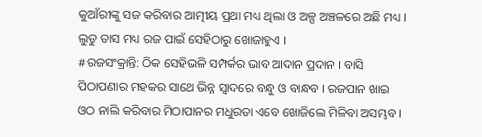କୁଆଁରୀଙ୍କୁ ସଜ କରିବାର ଆତ୍ମୀୟ ପ୍ରଥା ମଧ୍ୟ ଥିଲା ଓ ଅଳ୍ପ ଅଞ୍ଚଳରେ ଅଛି ମଧ୍ୟ । ଲୁଡୁ ତାସ ମଧ୍ୟ ରଜ ପାଇଁ ସେହିଠାରୁ ଖୋଜାହୁଏ ।
#ରଜସଂକ୍ରାନ୍ତି: ଠିକ ସେହିଭଳି ସମ୍ପର୍କର ଭାବ ଆଦାନ ପ୍ରଦାନ । ବାସି ପିଠାପଣାର ମହକର ସାଥେ ଭିନ୍ନ ସ୍ୱାଦରେ ବନ୍ଧୁ ଓ ବାନ୍ଧବ । ରଜପାନ ଖାଇ ଓଠ ନାଲି କରିବାର ମିଠାପାନର ମଧୁରତା ଏବେ ଖୋଜିଲେ ମିଳିବା ଅସମ୍ଭବ ।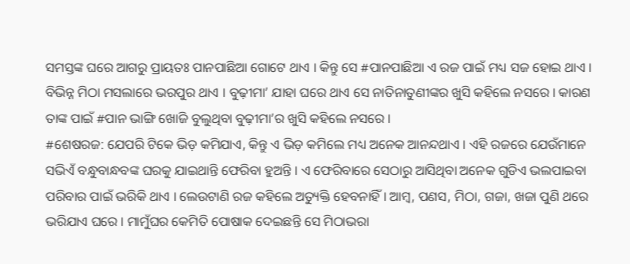ସମସ୍ତଙ୍କ ଘରେ ଆଗରୁ ପ୍ରାୟତଃ ପାନପାଛିଆ ଗୋଟେ ଥାଏ । କିନ୍ତୁ ସେ #ପାନପାଛିଆ ଏ ରଜ ପାଇଁ ମଧ୍ୟ ସଜ ହୋଇ ଥାଏ । ବିଭିନ୍ନ ମିଠା ମସଲାରେ ଭରପୁର ଥାଏ । ବୁଢ଼ୀମା’ ଯାହା ଘରେ ଥାଏ ସେ ନାତିନାତୁଣୀଙ୍କର ଖୁସି କହିଲେ ନସରେ । କାରଣ ତାଙ୍କ ପାଇଁ #ପାନ ଭାଙ୍ଗି ଖୋଜି ବୁଲୁଥିବା ବୁଢ଼ୀମା’ର ଖୁସି କହିଲେ ନସରେ ।
#ଶେଷରଜ: ଯେପରି ଟିକେ ଭିଡ଼ କମିଯାଏ, କିନ୍ତୁ ଏ ଭିଡ଼ କମିଲେ ମଧ୍ୟ ଅନେକ ଆନନ୍ଦଥାଏ । ଏହି ରଜରେ ଯେଉଁମାନେ ସଭିଏଁ ବନ୍ଧୁବାନ୍ଧବଙ୍କ ଘରକୁ ଯାଇଥାନ୍ତି ଫେରିବା ହୁଅନ୍ତି । ଏ ଫେରିବାରେ ସେଠାରୁ ଆସିଥିବା ଅନେକ ଗୁଡିଏ ଭଲପାଇବା ପରିବାର ପାଇଁ ଭରିକି ଥାଏ । ଲେଉଟାଣି ରଜ କହିଲେ ଅତ୍ୟୁକ୍ତି ହେବନାହିଁ । ଆମ୍ବ, ପଣସ, ମିଠା, ଗଜା, ଖଜା ପୁଣି ଥରେ ଭରିଯାଏ ଘରେ । ମାମୁଁଘର କେମିତି ପୋଷାକ ଦେଇଛନ୍ତି ସେ ମିଠାଭରା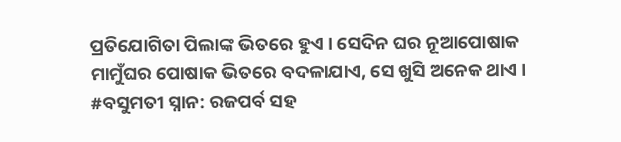ପ୍ରତିଯୋଗିତା ପିଲାଙ୍କ ଭିତରେ ହୁଏ । ସେଦିନ ଘର ନୂଆପୋଷାକ ମାମୁଁଘର ପୋଷାକ ଭିତରେ ବଦଳାଯାଏ, ସେ ଖୁସି ଅନେକ ଥାଏ ।
#ବସୁମତୀ ସ୍ନାନ: ରଜପର୍ବ ସହ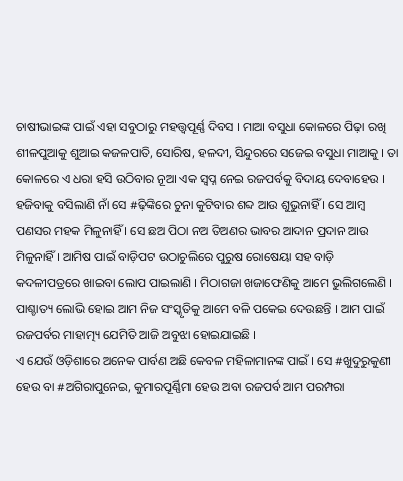ଚାଷୀଭାଇଙ୍କ ପାଇଁ ଏହା ସବୁଠାରୁ ମହତ୍ତ୍ୱପୂର୍ଣ୍ଣ ଦିବସ । ମାଆ ବସୁଧା କୋଳରେ ପିଢ଼ା ରଖି ଶୀଳପୁଆକୁ ଶୁଆଇ କଜଳପାତି, ସୋରିଷ, ହଳଦୀ, ସିନ୍ଦୁରରେ ସଜେଇ ବସୁଧା ମାଆକୁ । ତା କୋଳରେ ଏ ଧରା ହସି ଉଠିବାର ନୂଆ ଏକ ସ୍ୱପ୍ନ ନେଇ ରଜପର୍ବକୁ ବିଦାୟ ଦେବାହେଉ ।
ହଜିବାକୁ ବସିଲାଣି ନାଁ ସେ #ଢ଼ିଙ୍କିରେ ଚୁନା କୁଟିବାର ଶବ୍ଦ ଆଉ ଶୁଭୁନାହିଁ । ସେ ଆମ୍ବ ପଣସର ମହକ ମିଳୁନାହିଁ । ସେ ଛଅ ପିଠା ନଅ ତିଅଣର ଭାବର ଆଦାନ ପ୍ରଦାନ ଆଉ ମିଳୁନାହିଁ । ଆମିଷ ପାଇଁ ବାଡ଼ିପଟ ଉଠାଚୁଲିରେ ପୁରୁଷ ରୋଷେୟା ସହ ବାଡ଼ି କଦଳୀପତ୍ରରେ ଖାଇବା ଲୋପ ପାଇଲାଣି । ମିଠାଗଜା ଖଜାଫେଣିକୁ ଆମେ ଭୁଲିଗଲେଣି । ପାଶ୍ଚାତ୍ୟ ଲୋଭି ହୋଇ ଆମ ନିଜ ସଂସ୍କୃତିକୁ ଆମେ ବଳି ପକେଇ ଦେଉଛନ୍ତି । ଆମ ପାଇଁ ରଜପର୍ବର ମାହାତ୍ମ୍ୟ ଯେମିତି ଆଜି ଅବୁଝା ହୋଇଯାଇଛି ।
ଏ ଯେଉଁ ଓଡ଼ିଶାରେ ଅନେକ ପାର୍ବଣ ଅଛି କେବଳ ମହିଳାମାନଙ୍କ ପାଇଁ । ସେ #ଖୁଦୁରୁକୁଣୀ ହେଉ ବା #ଅଗିରାପୁନେଇ, କୁମାରପୂର୍ଣ୍ଣିମା ହେଉ ଅବା ରଜପର୍ବ ଆମ ପରମ୍ପରା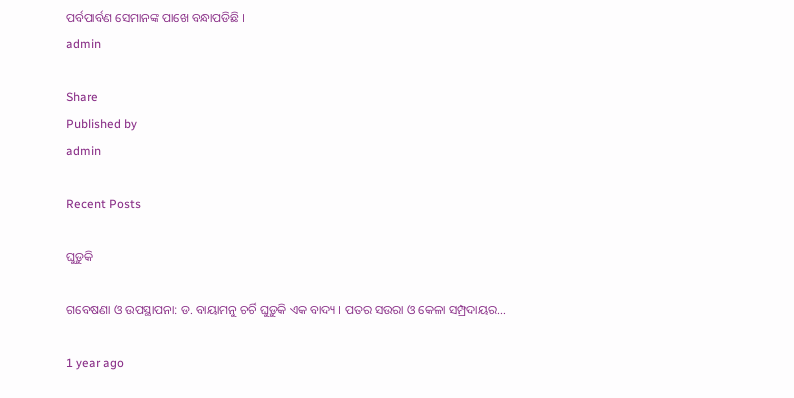ପର୍ବପାର୍ବଣ ସେମାନଙ୍କ ପାଖେ ବନ୍ଧାପଡିଛି ।
admin

Share
Published by
admin

Recent Posts

ଘୁଡ଼ୁକି

ଗବେଷଣା ଓ ଉପସ୍ଥାପନା: ଡ. ବାୟାମନୁ ଚର୍ଚି ଘୁଡ଼ୁକି ଏକ ବାଦ୍ୟ । ପତର ସଉରା ଓ କେଳା ସମ୍ପ୍ରଦାୟର…

1 year ago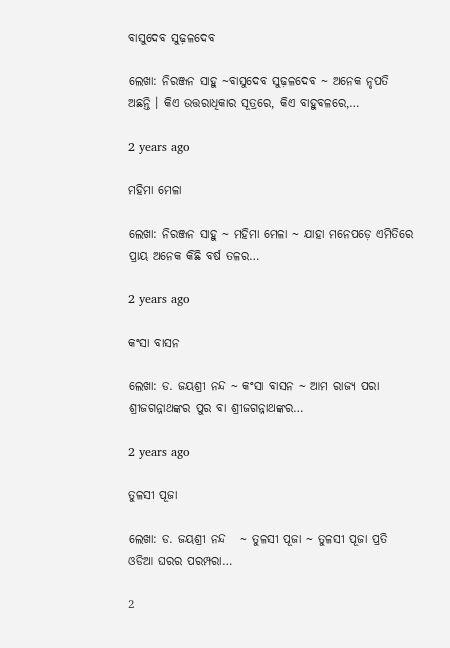ବାସୁଦେବ ସୁଢ଼ଳଦେବ

ଲେଖା: ନିରଞ୍ଜନ ସାହୁ ~ବାସୁଦେବ ସୁଢ଼ଳଦେବ ~ ଅନେକ ନୃପତି ଅଛନ୍ତି । କିଏ ଉତ୍ତରାଧିକାର ସୂତ୍ରରେ, କିଏ ବାହୁବଳରେ,…

2 years ago

ମହିମା ମେଳା

ଲେଖା: ନିରଞ୍ଜନ ସାହୁ ~ ମହିମା ମେଳା ~ ଯାହା ମନେପଡ଼େ ଏମିତିରେ ପ୍ରାୟ ଅନେକ କିଛି ବର୍ଷ ତଳର…

2 years ago

କଂସା ବାସନ

ଲେଖା: ଡ. ଜୟଶ୍ରୀ ନନ୍ଦ ~ କଂସା ବାସନ ~ ଆମ ରାଜ୍ୟ ପରା ଶ୍ରୀଜଗନ୍ନାଥଙ୍କର ପୁର ବା ଶ୍ରୀଜଗନ୍ନାଥଙ୍କର…

2 years ago

ତୁଳସୀ ପୂଜା

ଲେଖା: ଡ. ଜୟଶ୍ରୀ ନନ୍ଦ   ~ ତୁଳସୀ ପୂଜା ~ ତୁଳସୀ ପୂଜା ପ୍ରତି ଓଡିଆ ଘରର ପରମ୍ପରା…

2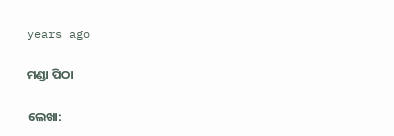years ago

ମଣ୍ଡା ପିଠା

ଲେଖା: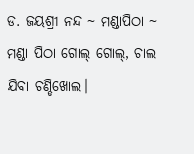ଡ. ଜୟଶ୍ରୀ ନନ୍ଦ ~ ମଣ୍ଡାପିଠା ~ ମଣ୍ଡା ପିଠା ଗୋଲ୍ ଗୋଲ୍, ଚାଲ ଯିବା ଚଣ୍ଡିଖୋଲ।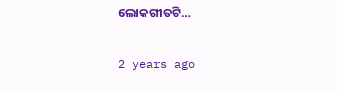ଲୋକଗୀତଟି…

2 years ago